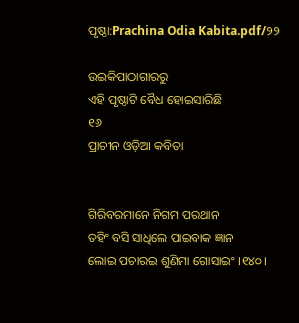ପୃଷ୍ଠା:Prachina Odia Kabita.pdf/୨୨

ଉଇକିପାଠାଗାର‌ରୁ
ଏହି ପୃଷ୍ଠାଟି ବୈଧ ହୋଇସାରିଛି
୧୬
ପ୍ରାଚୀନ ଓଡ଼ିଆ କବିତା


ଗିରିବରମାନେ ନିଗମ ପରଥାନ
ତ‌ହିଂ ବସି ସାଧିଲେ ପାଇବାକ ଜ୍ଞାନ
ଲୋଇ ପଚାରଇ ଶୁଣିମା ଗୋସାଇଂ ।୧୪୦।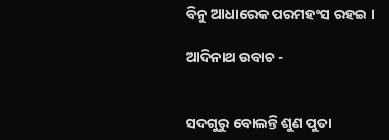ବିନୁ ଆଧାରେକ ପରମହଂସ ରହଇ ।

ଆଦିନାଥ ଉବାଚ -


ସଦଗୁରୁ ବୋଲନ୍ତି ଶୁଣ ପୁତା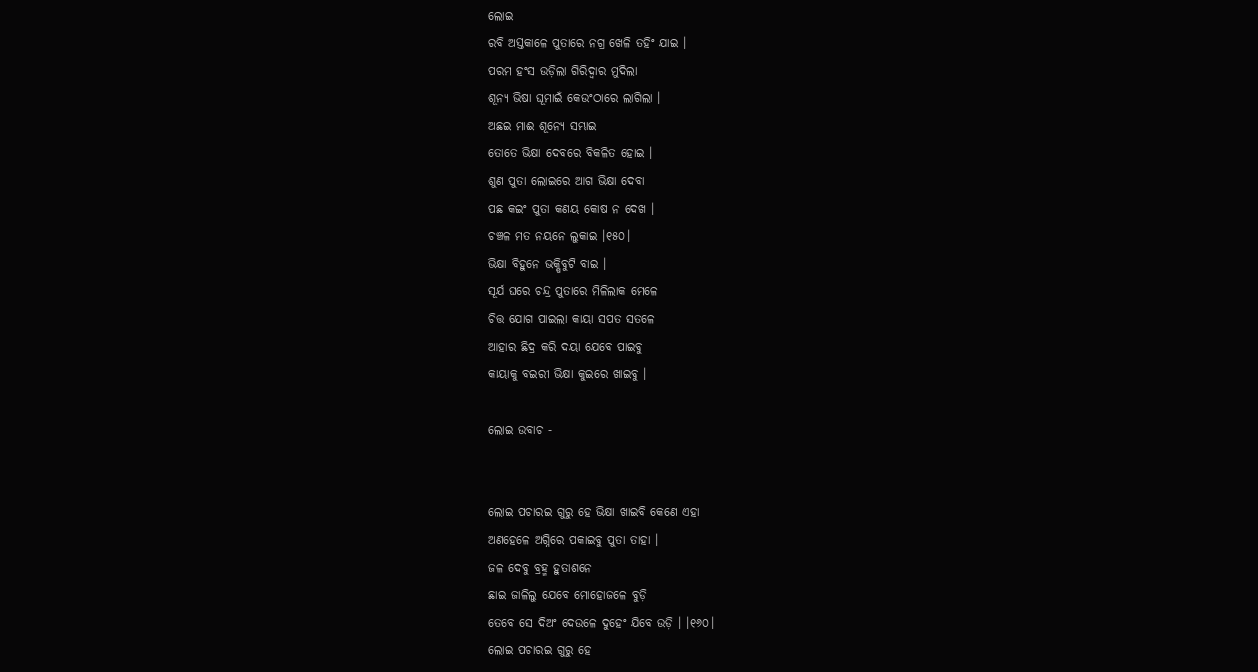ଲୋଇ
ରବି ଅସ୍ତକାଳେ ପୁତାରେ ନ‌ଗ୍ର ଖେଳି ତ‌ହିଂ ଯାଇ ।
ପରମ ହଂସ ଉଡ଼ିଲା ଗିରିଦ୍ୱାର ମୁଦିଲା
ଶୂନ୍ୟ ଭିଷା ଘୂମାଇଁ କେଉଂଠାରେ ଲାଗିଲା ।
ଅଛଇ ମାଈ ଶୂନ୍ୟେ ସମ୍ଭାଇ
ତୋତେ ଭିକ୍ଷା ଦେବରେ ବିକଳିତ ହୋଇ ।
ଶୁଣ ପୁତା ଲୋଇରେ ଆଗ ଭିକ୍ଷା ଦେବା
ପଛ କଇଂ ପୁତା କଣୟ କୋଷ ନ ଦେଖ ।
ଚଞ୍ଚଳ ମତ ନୟନେ ଲୁକାଇ ।୧୫୦।
ଭିକ୍ଷା ବିହୁନେ ଭକ୍ଷିବୁଟି ବାଇ ।
ସୂର୍ଯ ଘରେ ଚନ୍ଦ୍ର ପୁତାରେ ମିଳିଲାକ ମେଳେ
ଚିତ୍ତ ଯୋଗ ପାଇଲା କାୟା ସପତ ସତଳେ
ଆହାର ଛିଦ୍ର କରି ଦୟା ଯେବେ ପାଇବୁ
କାୟାକୁ ବଇରୀ ଭିକ୍ଷା କୁଇରେ ଖାଇବୁ ।

ଲୋଇ ଉବାଚ -


ଲୋଇ ପଚାରଇ ଗୁରୁ ହେ ଭିକ୍ଷା ଖାଇବି କେଣେ ଏହା
ଅଣହେଳେ ଅଗ୍ନିରେ ପକାଇବୁ ପୁତା ତାହା ।
ଜଳ ଦେବୁ ବ୍ରହ୍ମ ହୁତାଶନେ
ଛାଇ ଜାଳିଲୁ ଯେବେ ମୋହୋଜଳେ ବୁଡ଼ି
ତେବେ ସେ ଦିଅଂ ଦେଉଳେ ଦୁହେଂ ଯିବେ ଉଡ଼ି । ।୧୬୦।
ଲୋଇ ପଚାରଇ ଗୁରୁ ହେ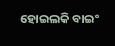ହୋଇଲକି ବାଇଂ